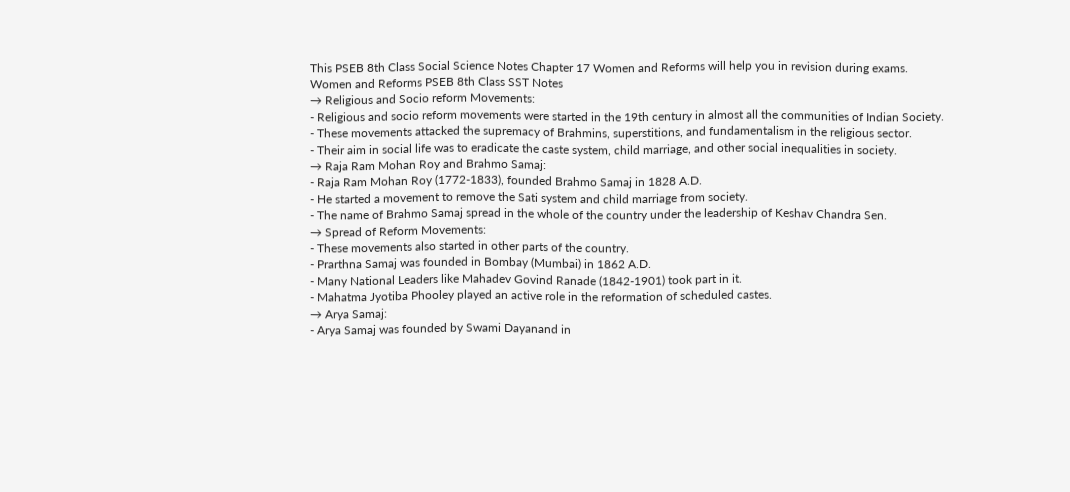This PSEB 8th Class Social Science Notes Chapter 17 Women and Reforms will help you in revision during exams.
Women and Reforms PSEB 8th Class SST Notes
→ Religious and Socio reform Movements:
- Religious and socio reform movements were started in the 19th century in almost all the communities of Indian Society.
- These movements attacked the supremacy of Brahmins, superstitions, and fundamentalism in the religious sector.
- Their aim in social life was to eradicate the caste system, child marriage, and other social inequalities in society.
→ Raja Ram Mohan Roy and Brahmo Samaj:
- Raja Ram Mohan Roy (1772-1833), founded Brahmo Samaj in 1828 A.D.
- He started a movement to remove the Sati system and child marriage from society.
- The name of Brahmo Samaj spread in the whole of the country under the leadership of Keshav Chandra Sen.
→ Spread of Reform Movements:
- These movements also started in other parts of the country.
- Prarthna Samaj was founded in Bombay (Mumbai) in 1862 A.D.
- Many National Leaders like Mahadev Govind Ranade (1842-1901) took part in it.
- Mahatma Jyotiba Phooley played an active role in the reformation of scheduled castes.
→ Arya Samaj:
- Arya Samaj was founded by Swami Dayanand in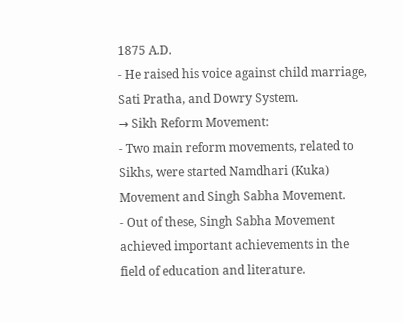1875 A.D.
- He raised his voice against child marriage, Sati Pratha, and Dowry System.
→ Sikh Reform Movement:
- Two main reform movements, related to Sikhs, were started Namdhari (Kuka) Movement and Singh Sabha Movement.
- Out of these, Singh Sabha Movement achieved important achievements in the field of education and literature.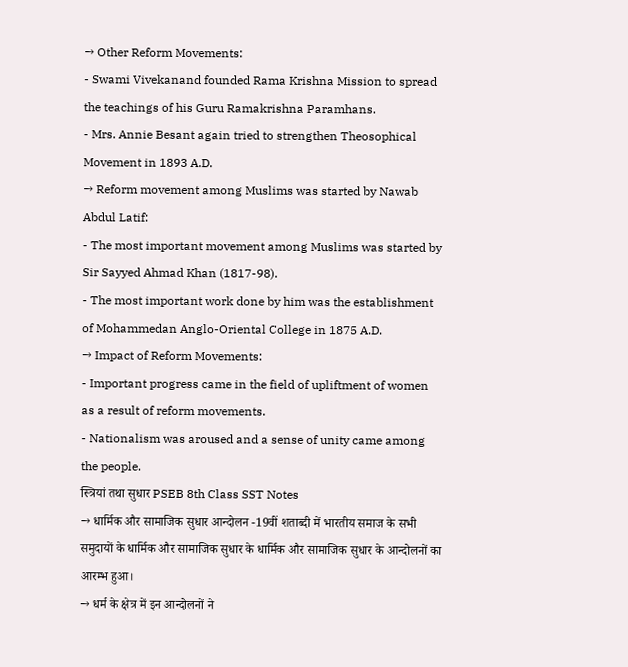→ Other Reform Movements:
- Swami Vivekanand founded Rama Krishna Mission to spread the teachings of his Guru Ramakrishna Paramhans.
- Mrs. Annie Besant again tried to strengthen Theosophical Movement in 1893 A.D.
→ Reform movement among Muslims was started by Nawab Abdul Latif:
- The most important movement among Muslims was started by Sir Sayyed Ahmad Khan (1817-98).
- The most important work done by him was the establishment of Mohammedan Anglo-Oriental College in 1875 A.D.
→ Impact of Reform Movements:
- Important progress came in the field of upliftment of women as a result of reform movements.
- Nationalism was aroused and a sense of unity came among the people.
स्त्रियां तथा सुधार PSEB 8th Class SST Notes
→ धार्मिक और सामाजिक सुधार आन्दोलन -19वीं शताब्दी में भारतीय समाज के सभी समुदायों के धार्मिक और सामाजिक सुधार के धार्मिक और सामाजिक सुधार के आन्दोलनों का आरम्भ हुआ।
→ धर्म के क्षेत्र में इन आन्दोलनों ने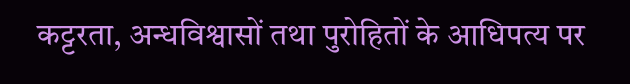कट्टरता, अन्धविश्वासों तथा पुरोहितों के आधिपत्य पर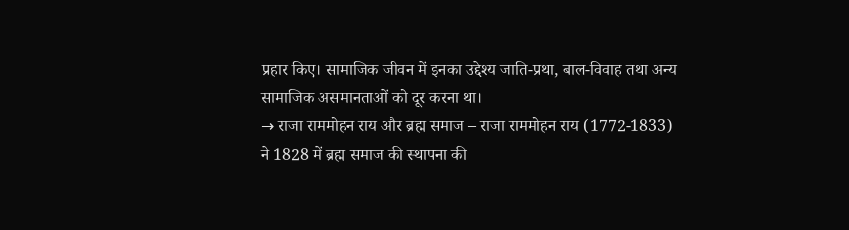प्रहार किए। सामाजिक जीवन में इनका उद्देश्य जाति-प्रथा, बाल-विवाह तथा अन्य सामाजिक असमानताओं को दूर करना था।
→ राजा राममोहन राय और ब्रह्म समाज – राजा राममोहन राय (1772-1833) ने 1828 में ब्रह्म समाज की स्थापना की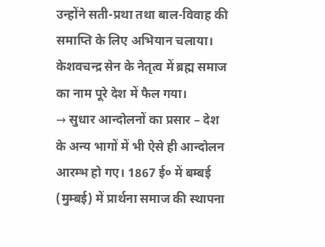उन्होंने सती-प्रथा तथा बाल-विवाह की समाप्ति के लिए अभियान चलाया। केशवचन्द्र सेन के नेतृत्व में ब्रह्म समाज का नाम पूरे देश में फैल गया।
→ सुधार आन्दोलनों का प्रसार – देश के अन्य भागों में भी ऐसे ही आन्दोलन आरम्भ हो गए। 1867 ई० में बम्बई (मुम्बई) में प्रार्थना समाज की स्थापना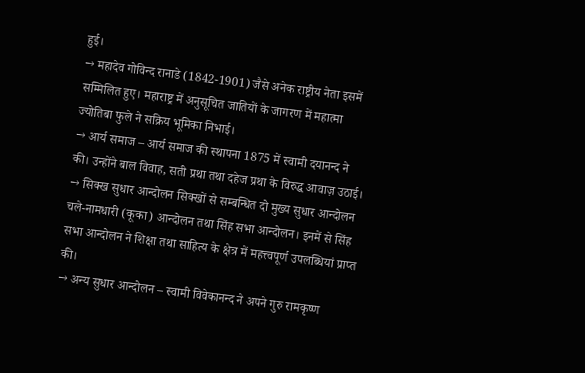हुई।
→ महादेव गोविन्द रानाडे (1842-1901) जैसे अनेक राष्ट्रीय नेता इसमें सम्मिलित हुए। महाराष्ट्र में अनुसूचित जातियों के जागरण में महात्मा ज्योतिबा फुले ने सक्रिय भूमिका निभाई।
→ आर्य समाज – आर्य समाज की स्थापना 1875 में स्वामी दयानन्द ने की। उन्होंने बाल विवाह, सती प्रथा तथा दहेज प्रथा के विरुद्ध आवाज़ उठाई।
→ सिक्ख सुधार आन्दोलन सिक्खों से सम्बन्धित दो मुख्य सुधार आन्दोलन चले-नामधारी (कूका) आन्दोलन तथा सिंह सभा आन्दोलन। इनमें से सिंह सभा आन्दोलन ने शिक्षा तथा साहित्य के क्षेत्र में महत्त्वपूर्ण उपलब्धियां प्राप्त की।
→ अन्य सुधार आन्दोलन – स्वामी विवेकानन्द ने अपने गुरु रामकृष्ण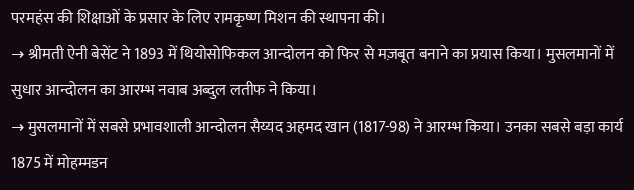परमहंस की शिक्षाओं के प्रसार के लिए रामकृष्ण मिशन की स्थापना की।
→ श्रीमती ऐनी बेसेंट ने 1893 में थियोसोफिकल आन्दोलन को फिर से मज़बूत बनाने का प्रयास किया। मुसलमानों में सुधार आन्दोलन का आरम्भ नवाब अब्दुल लतीफ ने किया।
→ मुसलमानों में सबसे प्रभावशाली आन्दोलन सैय्यद अहमद खान (1817-98) ने आरम्भ किया। उनका सबसे बड़ा कार्य 1875 में मोहम्मडन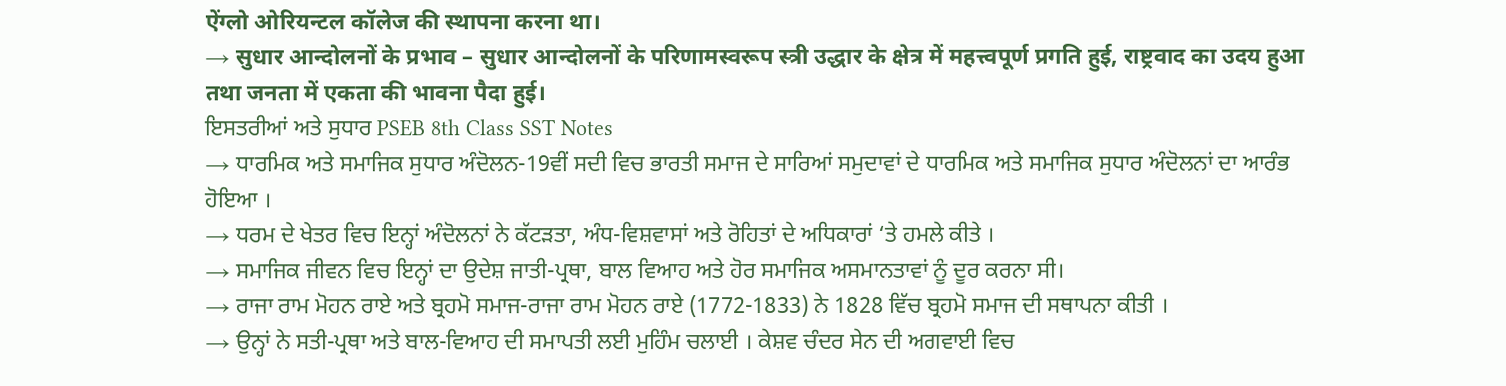ऐंग्लो ओरियन्टल कॉलेज की स्थापना करना था।
→ सुधार आन्दोलनों के प्रभाव – सुधार आन्दोलनों के परिणामस्वरूप स्त्री उद्धार के क्षेत्र में महत्त्वपूर्ण प्रगति हुई, राष्ट्रवाद का उदय हुआ तथा जनता में एकता की भावना पैदा हुई।
ਇਸਤਰੀਆਂ ਅਤੇ ਸੁਧਾਰ PSEB 8th Class SST Notes
→ ਧਾਰਮਿਕ ਅਤੇ ਸਮਾਜਿਕ ਸੁਧਾਰ ਅੰਦੋਲਨ-19ਵੀਂ ਸਦੀ ਵਿਚ ਭਾਰਤੀ ਸਮਾਜ ਦੇ ਸਾਰਿਆਂ ਸਮੁਦਾਵਾਂ ਦੇ ਧਾਰਮਿਕ ਅਤੇ ਸਮਾਜਿਕ ਸੁਧਾਰ ਅੰਦੋਲਨਾਂ ਦਾ ਆਰੰਭ ਹੋਇਆ ।
→ ਧਰਮ ਦੇ ਖੇਤਰ ਵਿਚ ਇਨ੍ਹਾਂ ਅੰਦੋਲਨਾਂ ਨੇ ਕੱਟੜਤਾ, ਅੰਧ-ਵਿਸ਼ਵਾਸਾਂ ਅਤੇ ਰੋਹਿਤਾਂ ਦੇ ਅਧਿਕਾਰਾਂ ‘ਤੇ ਹਮਲੇ ਕੀਤੇ ।
→ ਸਮਾਜਿਕ ਜੀਵਨ ਵਿਚ ਇਨ੍ਹਾਂ ਦਾ ਉਦੇਸ਼ ਜਾਤੀ-ਪ੍ਰਥਾ, ਬਾਲ ਵਿਆਹ ਅਤੇ ਹੋਰ ਸਮਾਜਿਕ ਅਸਮਾਨਤਾਵਾਂ ਨੂੰ ਦੂਰ ਕਰਨਾ ਸੀ।
→ ਰਾਜਾ ਰਾਮ ਮੋਹਨ ਰਾਏ ਅਤੇ ਬ੍ਰਹਮੋ ਸਮਾਜ-ਰਾਜਾ ਰਾਮ ਮੋਹਨ ਰਾਏ (1772-1833) ਨੇ 1828 ਵਿੱਚ ਬ੍ਰਹਮੋ ਸਮਾਜ ਦੀ ਸਥਾਪਨਾ ਕੀਤੀ ।
→ ਉਨ੍ਹਾਂ ਨੇ ਸਤੀ-ਪ੍ਰਥਾ ਅਤੇ ਬਾਲ-ਵਿਆਹ ਦੀ ਸਮਾਪਤੀ ਲਈ ਮੁਹਿੰਮ ਚਲਾਈ । ਕੇਸ਼ਵ ਚੰਦਰ ਸੇਨ ਦੀ ਅਗਵਾਈ ਵਿਚ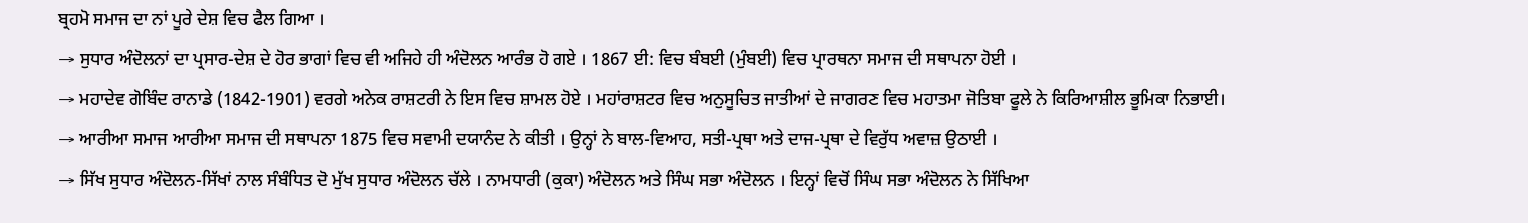ਬ੍ਰਹਮੋ ਸਮਾਜ ਦਾ ਨਾਂ ਪੂਰੇ ਦੇਸ਼ ਵਿਚ ਫੈਲ ਗਿਆ ।
→ ਸੁਧਾਰ ਅੰਦੋਲਨਾਂ ਦਾ ਪ੍ਰਸਾਰ-ਦੇਸ਼ ਦੇ ਹੋਰ ਭਾਗਾਂ ਵਿਚ ਵੀ ਅਜਿਹੇ ਹੀ ਅੰਦੋਲਨ ਆਰੰਭ ਹੋ ਗਏ । 1867 ਈ: ਵਿਚ ਬੰਬਈ (ਮੁੰਬਈ) ਵਿਚ ਪ੍ਰਾਰਥਨਾ ਸਮਾਜ ਦੀ ਸਥਾਪਨਾ ਹੋਈ ।
→ ਮਹਾਦੇਵ ਗੋਬਿੰਦ ਰਾਨਾਡੇ (1842-1901) ਵਰਗੇ ਅਨੇਕ ਰਾਸ਼ਟਰੀ ਨੇ ਇਸ ਵਿਚ ਸ਼ਾਮਲ ਹੋਏ । ਮਹਾਂਰਾਸ਼ਟਰ ਵਿਚ ਅਨੁਸੂਚਿਤ ਜਾਤੀਆਂ ਦੇ ਜਾਗਰਣ ਵਿਚ ਮਹਾਤਮਾ ਜੋਤਿਬਾ ਫੂਲੇ ਨੇ ਕਿਰਿਆਸ਼ੀਲ ਭੂਮਿਕਾ ਨਿਭਾਈ।
→ ਆਰੀਆ ਸਮਾਜ ਆਰੀਆ ਸਮਾਜ ਦੀ ਸਥਾਪਨਾ 1875 ਵਿਚ ਸਵਾਮੀ ਦਯਾਨੰਦ ਨੇ ਕੀਤੀ । ਉਨ੍ਹਾਂ ਨੇ ਬਾਲ-ਵਿਆਹ, ਸਤੀ-ਪ੍ਰਥਾ ਅਤੇ ਦਾਜ-ਪ੍ਰਥਾ ਦੇ ਵਿਰੁੱਧ ਅਵਾਜ਼ ਉਠਾਈ ।
→ ਸਿੱਖ ਸੁਧਾਰ ਅੰਦੋਲਨ-ਸਿੱਖਾਂ ਨਾਲ ਸੰਬੰਧਿਤ ਦੋ ਮੁੱਖ ਸੁਧਾਰ ਅੰਦੋਲਨ ਚੱਲੇ । ਨਾਮਧਾਰੀ (ਕੁਕਾ) ਅੰਦੋਲਨ ਅਤੇ ਸਿੰਘ ਸਭਾ ਅੰਦੋਲਨ । ਇਨ੍ਹਾਂ ਵਿਚੋਂ ਸਿੰਘ ਸਭਾ ਅੰਦੋਲਨ ਨੇ ਸਿੱਖਿਆ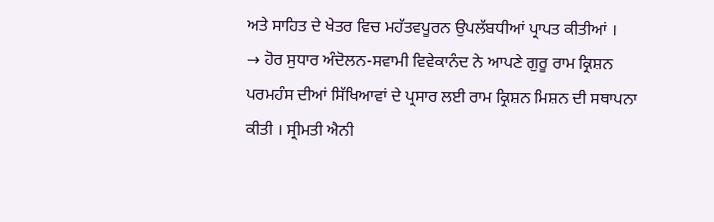ਅਤੇ ਸਾਹਿਤ ਦੇ ਖੇਤਰ ਵਿਚ ਮਹੱਤਵਪੂਰਨ ਉਪਲੱਬਧੀਆਂ ਪ੍ਰਾਪਤ ਕੀਤੀਆਂ ।
→ ਹੋਰ ਸੁਧਾਰ ਅੰਦੋਲਨ-ਸਵਾਮੀ ਵਿਵੇਕਾਨੰਦ ਨੇ ਆਪਣੇ ਗੁਰੂ ਰਾਮ ਕ੍ਰਿਸ਼ਨ ਪਰਮਹੰਸ ਦੀਆਂ ਸਿੱਖਿਆਵਾਂ ਦੇ ਪ੍ਰਸਾਰ ਲਈ ਰਾਮ ਕ੍ਰਿਸ਼ਨ ਮਿਸ਼ਨ ਦੀ ਸਥਾਪਨਾ ਕੀਤੀ । ਸ੍ਰੀਮਤੀ ਐਨੀ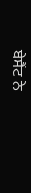ਬੇਸੈਂਟ ਨੇ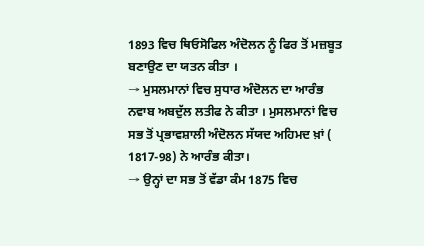1893 ਵਿਚ ਥਿਓਸੋਫਿਲ ਅੰਦੋਲਨ ਨੂੰ ਫਿਰ ਤੋਂ ਮਜ਼ਬੂਤ ਬਣਾਉਣ ਦਾ ਯਤਨ ਕੀਤਾ ।
→ ਮੁਸਲਮਾਨਾਂ ਵਿਚ ਸੁਧਾਰ ਅੰਦੋਲਨ ਦਾ ਆਰੰਭ ਨਵਾਬ ਅਬਦੁੱਲ ਲਤੀਫ ਨੇ ਕੀਤਾ । ਮੁਸਲਮਾਨਾਂ ਵਿਚ ਸਭ ਤੋਂ ਪ੍ਰਭਾਵਸ਼ਾਲੀ ਅੰਦੋਲਨ ਸੱਯਦ ਅਹਿਮਦ ਖ਼ਾਂ ( 1817-98) ਨੇ ਆਰੰਭ ਕੀਤਾ।
→ ਉਨ੍ਹਾਂ ਦਾ ਸਭ ਤੋਂ ਵੱਡਾ ਕੰਮ 1875 ਵਿਚ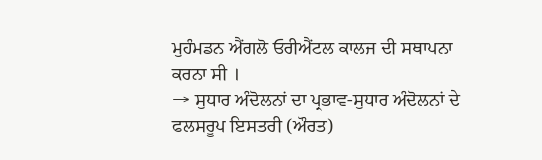ਮੁਹੰਮਡਨ ਐਂਗਲੋ ਓਰੀਐਂਟਲ ਕਾਲਜ ਦੀ ਸਥਾਪਨਾ ਕਰਨਾ ਸੀ ।
→ ਸੁਧਾਰ ਅੰਦੋਲਨਾਂ ਦਾ ਪ੍ਰਭਾਵ-ਸੁਧਾਰ ਅੰਦੋਲਨਾਂ ਦੇ ਫਲਸਰੂਪ ਇਸਤਰੀ (ਔਰਤ)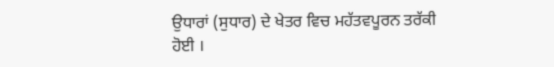ਉਧਾਰਾਂ (ਸੁਧਾਰ) ਦੇ ਖੇਤਰ ਵਿਚ ਮਹੱਤਵਪੂਰਨ ਤਰੱਕੀ ਹੋਈ ।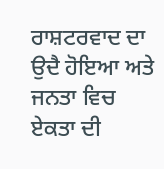ਰਾਸ਼ਟਰਵਾਦ ਦਾ ਉਦੈ ਹੋਇਆ ਅਤੇ ਜਨਤਾ ਵਿਚ ਏਕਤਾ ਦੀ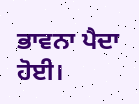ਭਾਵਨਾ ਪੈਦਾ ਹੋਈ।